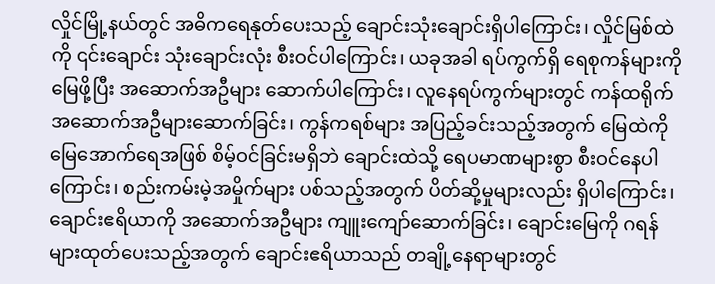လှိုင်မြို့နယ်တွင် အဓိကရေနုတ်ပေးသည့် ချောင်းသုံးချောင်းရှိပါကြောင်း၊ လှိုင်မြစ်ထဲကို ၎င်းချောင်း သုံးချောင်းလုံး စီးဝင်ပါကြောင်း၊ ယခုအခါ ရပ်ကွက်ရှိ ရေစုကန်များကို မြေဖို့ပြီး အဆောက်အဦများ ဆောက်ပါကြောင်း၊ လူနေရပ်ကွက်များတွင် ကန်ထရိုက်အဆောက်အဦများဆောက်ခြင်း၊ ကွန်ကရစ်များ အပြည့်ခင်းသည့်အတွက် မြေထဲကို မြေအောက်ရေအဖြစ် စိမ့်ဝင်ခြင်းမရှိဘဲ ချောင်းထဲသို့ ရေပမာဏများစွာ စီးဝင်နေပါကြောင်း၊ စည်းကမ်းမဲ့အမှိုက်များ ပစ်သည့်အတွက် ပိတ်ဆို့မှုများလည်း ရှိပါကြောင်း၊ ချောင်းဧရိယာကို အဆောက်အဦများ ကျူးကျော်ဆောက်ခြင်း၊ ချောင်းမြေကို ဂရန်များထုတ်ပေးသည့်အတွက် ချောင်းဧရိယာသည် တချို့နေရာများတွင်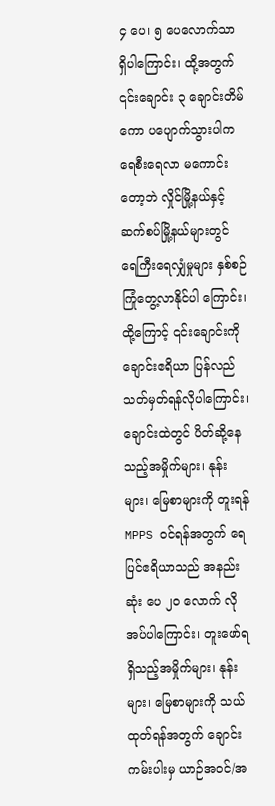၄ ပေ၊ ၅ ပေလောက်သာ ရှိပါကြောင်း၊ ထို့အတွက် ၎င်းချောင်း ၃ ချောင်းတိမ်ကော ပပျောက်သွားပါက ရေစီးရေလာ မကောင်းတော့ဘဲ လှိုင်မြို့နယ်နှင့် ဆက်စပ်မြို့နယ်များတွင် ရေကြီးရေလျှံမှုများ နှစ်စဉ်ကြုံတွေ့လာနိုင်ပါ ကြောင်း၊ ထို့ကြောင့် ၎င်းချောင်းကို ချောင်းဧရိယာ ပြန်လည်သတ်မှတ်ရန်လိုပါကြောင်း၊ ချောင်းထဲတွင် ပိတ်ဆို့နေသည့်အမှိုက်များ၊ နုန်းများ၊ မြေစာများကို တူးရန် MPPS ဝင်ရန်အတွက် ရေပြင်ဧရိယာသည် အနည်းဆုံး ပေ ၂၀ လောက် လိုအပ်ပါကြောင်း၊ တူးဖော်ရရှိသည့်အမှိုက်များ၊ နုန်းများ၊ မြေစာများကို သယ်ထုတ်ရန်အတွက် ချောင်းကမ်းပါးမှ ယာဉ်အဝင်/အ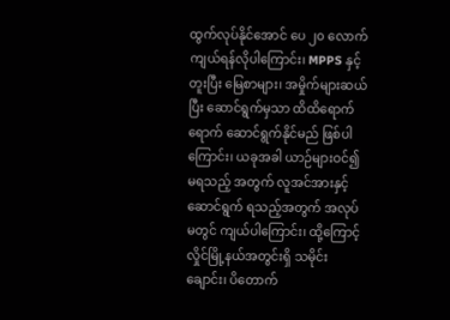ထွက်လုပ်နိုင်အောင် ပေ ၂၀ လောက်ကျယ်ရန်လိုပါကြောင်း၊ MPPS နှင့်တူးပြီး မြေစာများ၊ အမှိုက်များဆယ်ပြီး ဆောင်ရွက်မှသာ ထိထိရောက်ရောက် ဆောင်ရွက်နိုင်မည် ဖြစ်ပါကြောင်း၊ ယခုအခါ ယာဉ်များဝင်၍ မရသည့် အတွက် လူအင်အားနှင့်ဆောင်ရွက် ရသည့်အတွက် အလုပ်မတွင် ကျယ်ပါကြောင်း၊ ထို့ကြောင့် လှိုင်မြို့နယ်အတွင်းရှိ သမိုင်းချောင်း၊ ပိတောက်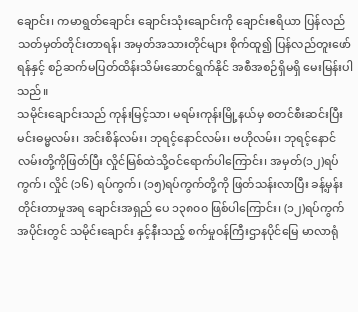ချောင်း၊ ကမာရွတ်ချောင်း ချောင်းသုံးချောင်းကို ချောင်းဧရိယာ ပြန်လည်သတ်မှတ်တိုင်းတာရန်၊ အမှတ်အသားတိုင်များ စိုက်ထူ၍ ပြန်လည်တူးဖော်ရန်နှင့် စဉ်ဆက်မပြတ်ထိန်းသိမ်းဆောင်ရွက်နိုင် အစီအစဉ်ရှိမရှိ မေးမြန်းပါသည်။
သမိုင်းချောင်းသည် ကုန်းမြင့်သာ၊ မရမ်းကုန်းမြို့နယ်မှ စတင်စီးဆင်းပြီး မင်းဓမ္မလမ်း၊ အင်းစိန်လမ်း၊ ဘုရင့်နောင်လမ်း၊ ဗဟိုလမ်း၊ ဘုရင့်နောင်လမ်းတို့ကိုဖြတ်ပြီး လှိုင်မြစ်ထဲသို့ဝင်ရောက်ပါကြောင်း၊ အမှတ်(၁၂)ရပ်ကွက်၊ လှိုင် (၁၆) ရပ်ကွက်၊ (၁၅)ရပ်ကွက်တို့ကို ဖြတ်သန်းလာပြီး ခန့်မှန်းတိုင်းတာမှုအရ ချောင်းအရှည် ပေ ၁၃၈၀၀ ဖြစ်ပါကြောင်း၊ (၁၂)ရပ်ကွက်အပိုင်းတွင် သမိုင်းချောင်း နှင့်နီးသည့် စက်မှုဝန်ကြီးဌာနပိုင်မြေ မာလာရုံ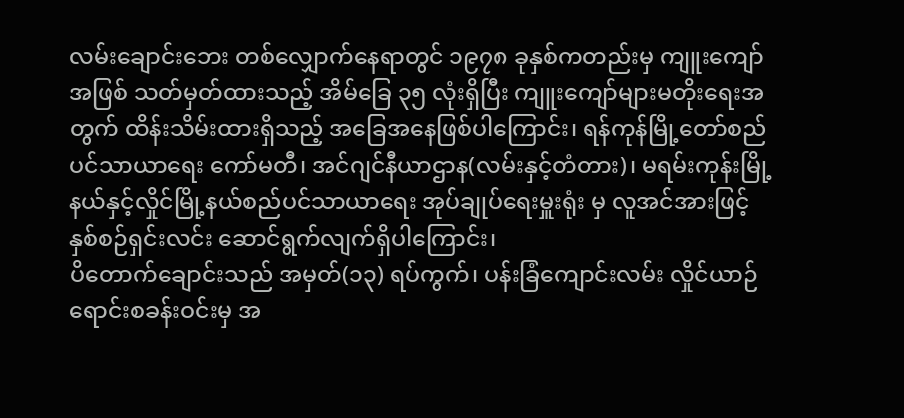လမ်းချောင်းဘေး တစ်လျှောက်နေရာတွင် ၁၉၇၈ ခုနှစ်ကတည်းမှ ကျူးကျော်အဖြစ် သတ်မှတ်ထားသည့် အိမ်ခြေ ၃၅ လုံးရှိပြီး ကျူးကျော်များမတိုးရေးအတွက် ထိန်းသိမ်းထားရှိသည့် အခြေအနေဖြစ်ပါကြောင်း၊ ရန်ကုန်မြို့တော်စည်ပင်သာယာရေး ကော်မတီ၊ အင်ဂျင်နီယာဌာန(လမ်းနှင့်တံတား)၊ မရမ်းကုန်းမြို့နယ်နှင့်လှိုင်မြို့နယ်စည်ပင်သာယာရေး အုပ်ချုပ်ရေးမှူးရုံး မှ လူအင်အားဖြင့် နှစ်စဉ်ရှင်းလင်း ဆောင်ရွက်လျက်ရှိပါကြောင်း၊
ပိတောက်ချောင်းသည် အမှတ်(၁၃) ရပ်ကွက်၊ ပန်းခြံကျောင်းလမ်း လှိုင်ယာဉ်ရောင်းစခန်းဝင်းမှ အ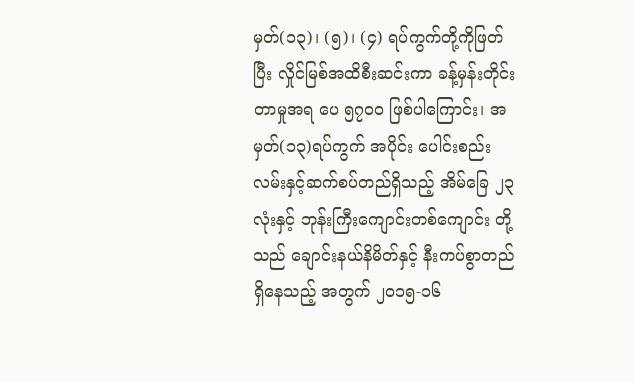မှတ်(၁၃)၊ (၅)၊ (၄) ရပ်ကွက်တို့ကိုဖြတ်ပြီး လှိုင်မြစ်အထိစီးဆင်းကာ ခန့်မှန်းတိုင်းတာမှုအရ ပေ ၅၇၀၀ ဖြစ်ပါကြောင်း၊ အမှတ်(၁၃)ရပ်ကွက် အပိုင်း ပေါင်းစည်းလမ်းနှင့်ဆက်စပ်တည်ရှိသည့် အိမ်ခြေ ၂၃ လုံးနှင့် ဘုန်းကြီးကျောင်းတစ်ကျောင်း တို့သည် ချောင်းနယ်နိမိတ်နှင့် နီးကပ်စွာတည်ရှိနေသည့် အတွက် ၂၀၁၅-၁၆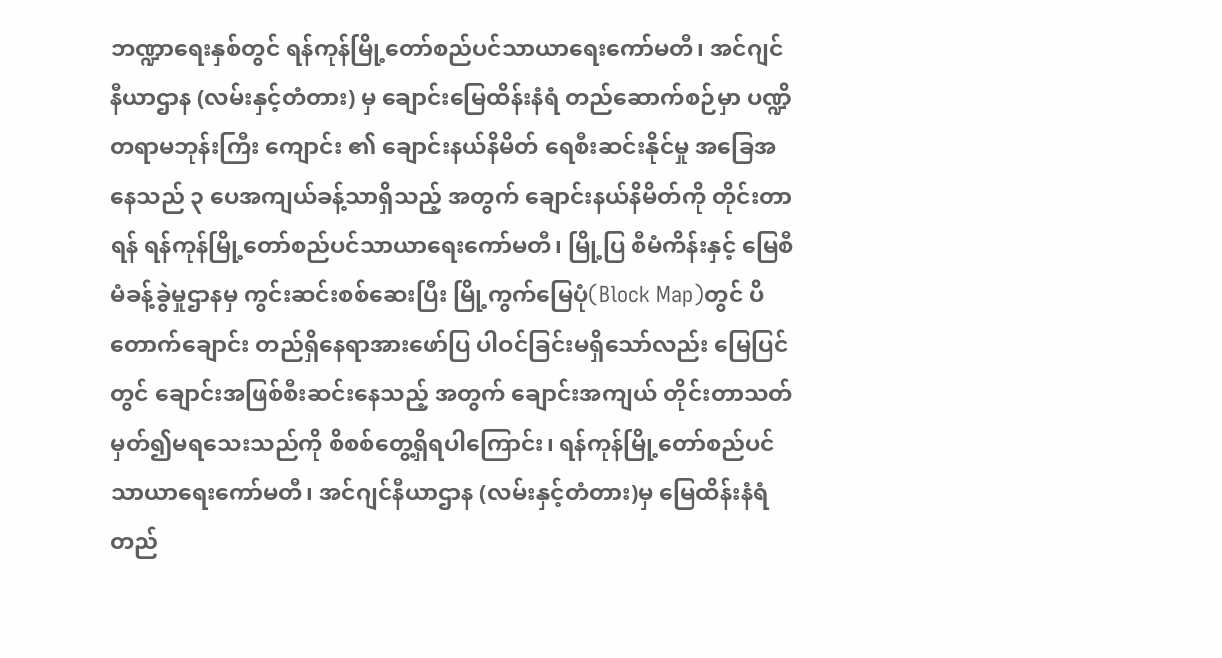ဘဏ္ဍာရေးနှစ်တွင် ရန်ကုန်မြို့တော်စည်ပင်သာယာရေးကော်မတီ၊ အင်ဂျင် နီယာဌာန (လမ်းနှင့်တံတား) မှ ချောင်းမြေထိန်းနံရံ တည်ဆောက်စဉ်မှာ ပဏ္ဍိတရာမဘုန်းကြီး ကျောင်း ၏ ချောင်းနယ်နိမိတ် ရေစီးဆင်းနိုင်မှု အခြေအနေသည် ၃ ပေအကျယ်ခန့်သာရှိသည့် အတွက် ချောင်းနယ်နိမိတ်ကို တိုင်းတာရန် ရန်ကုန်မြို့တော်စည်ပင်သာယာရေးကော်မတီ၊ မြို့ပြ စီမံကိန်းနှင့် မြေစီမံခန့်ခွဲမှုဌာနမှ ကွင်းဆင်းစစ်ဆေးပြီး မြို့ကွက်မြေပုံ(Block Map)တွင် ပိတောက်ချောင်း တည်ရှိနေရာအားဖော်ပြ ပါဝင်ခြင်းမရှိသော်လည်း မြေပြင်တွင် ချောင်းအဖြစ်စီးဆင်းနေသည့် အတွက် ချောင်းအကျယ် တိုင်းတာသတ်မှတ်၍မရသေးသည်ကို စိစစ်တွေ့ရှိရပါကြောင်း၊ ရန်ကုန်မြို့တော်စည်ပင်သာယာရေးကော်မတီ၊ အင်ဂျင်နီယာဌာန (လမ်းနှင့်တံတား)မှ မြေထိန်းနံရံ တည်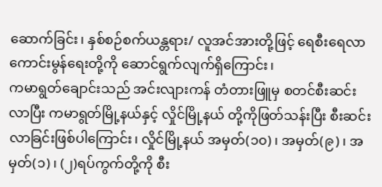ဆောက်ခြင်း၊ နှစ်စဉ်စက်ယန္တရား/ လူအင်အားတို့ဖြင့် ရေစီးရေလာ ကောင်းမွန်ရေးတို့ကို ဆောင်ရွက်လျက်ရှိကြောင်း၊
ကမာရွတ်ချောင်းသည် အင်းလျားကန် တံတားဖြူမှ စတင်စီးဆင်းလာပြီး ကမာရွတ်မြို့နယ်နှင့် လှိုင်မြို့နယ် တို့ကိုဖြတ်သန်းပြီး စီးဆင်းလာခြင်းဖြစ်ပါကြောင်း၊ လှိုင်မြို့နယ် အမှတ်(၁၀)၊ အမှတ်(၉)၊ အမှတ်(၁)၊ (၂)ရပ်ကွက်တို့ကို စီး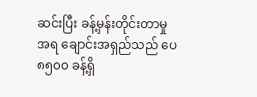ဆင်းပြီး ခန့်မှန်းတိုင်းတာမှု အရ ချောင်းအရှည်သည် ပေ ၈၅၀၀ ခန့်ရှိ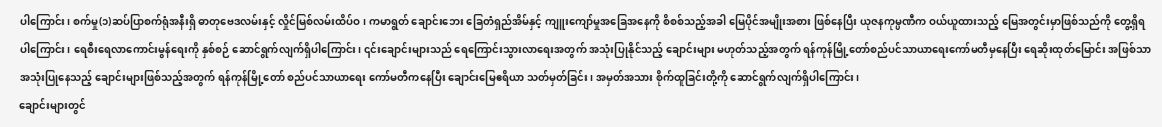ပါကြောင်း၊ စက်မှု(၁)ဆပ်ပြာစက်ရုံအနီးရှိ ဓာတုဗေဒလမ်းနှင့် လှိုင်မြစ်လမ်းထိပ်ဝ၊ ကမာရွတ် ချောင်းဘေး ခြေတံရှည်အိမ်နှင့် ကျူးကျော်မှုအခြေအနေကို စိစစ်သည့်အခါ မြေပိုင်အမျိုးအစား ဖြစ်နေပြီး ယုဇနကုမ္ပဏီက ဝယ်ယူထားသည့် မြေအတွင်းမှာဖြစ်သည်ကို တွေ့ရှိရပါကြောင်း၊ ရေစီးရေလာကောင်းမွန်ရေးကို နှစ်စဉ် ဆောင်ရွက်လျက်ရှိပါကြောင်း၊ ၎င်းချောင်းများသည် ရေကြောင်းသွားလာရေးအတွက် အသုံးပြုနိုင်သည့် ချောင်းများ မဟုတ်သည့်အတွက် ရန်ကုန်မြို့တော်စည်ပင်သာယာရေးကော်မတီမှနေပြီး ရေဆိုးထုတ်မြောင်း အဖြစ်သာ အသုံးပြုနေသည့် ချောင်းများဖြစ်သည့်အတွက် ရန်ကုန်မြို့တော် စည်ပင်သာယာရေး ကော်မတီကနေပြီး ချောင်းမြေဧရိယာ သတ်မှတ်ခြင်း၊ အမှတ်အသား စိုက်ထူခြင်းတို့ကို ဆောင်ရွက်လျက်ရှိပါကြောင်း၊
ချောင်းများတွင်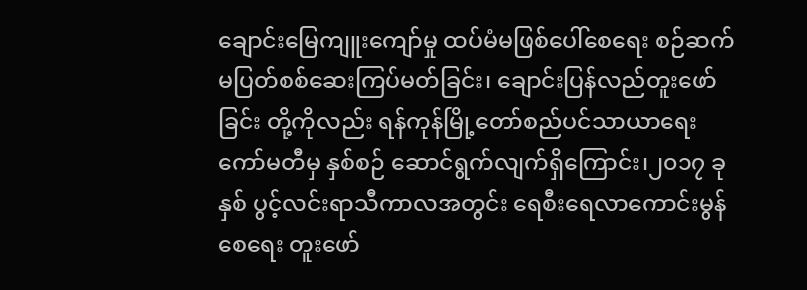ချောင်းမြေကျူးကျော်မှု ထပ်မံမဖြစ်ပေါ်စေရေး စဉ်ဆက်မပြတ်စစ်ဆေးကြပ်မတ်ခြင်း၊ ချောင်းပြန်လည်တူးဖော်ခြင်း တို့ကိုလည်း ရန်ကုန်မြို့တော်စည်ပင်သာယာရေးကော်မတီမှ နှစ်စဉ် ဆောင်ရွက်လျက်ရှိကြောင်း၊၂၀၁၇ ခုနှစ် ပွင့်လင်းရာသီကာလအတွင်း ရေစီးရေလာကောင်းမွန်စေရေး တူးဖော်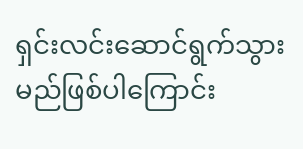ရှင်းလင်းဆောင်ရွက်သွားမည်ဖြစ်ပါကြောင်း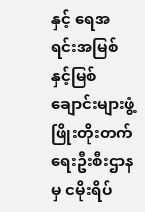နှင့် ရေအရင်းအမြစ်နှင့်မြစ်ချောင်းများဖွံ့ဖြိုးတိုးတက်ရေးဦးစီးဌာနမှ ငမိုးရိပ်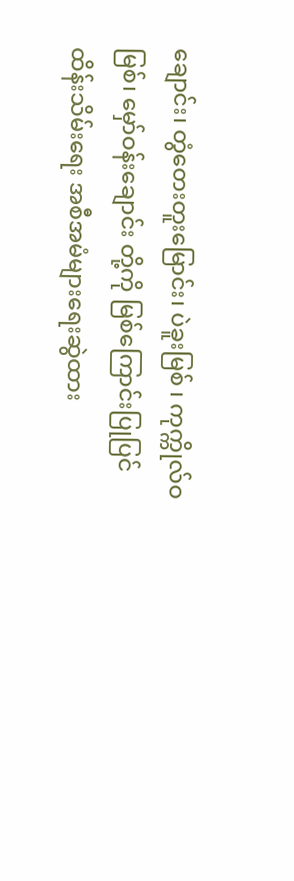ချောင်း၊ တွံတေးတူးမြောင်း၊ ပဲခူးမြစ် ၊ ကုက္ကိုလ်ဝမြစ်၊ မှော်ဝန်းချောင်း တို့ကို မြစ်ကြောင်းပြုပြင်ထိန်းသိမ်းရေး အစီအမံများရေးဆွဲထား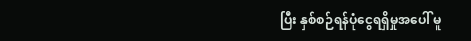ပြီး နှစ်စဉ်ရန်ပုံငွေရရှိမှုအပေါ် မူ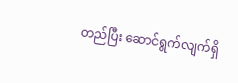တည်ပြီး ဆောင်ရွက်လျက်ရှိ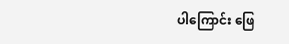ပါကြောင်း ဖြေ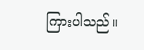ကြားပါသည်။